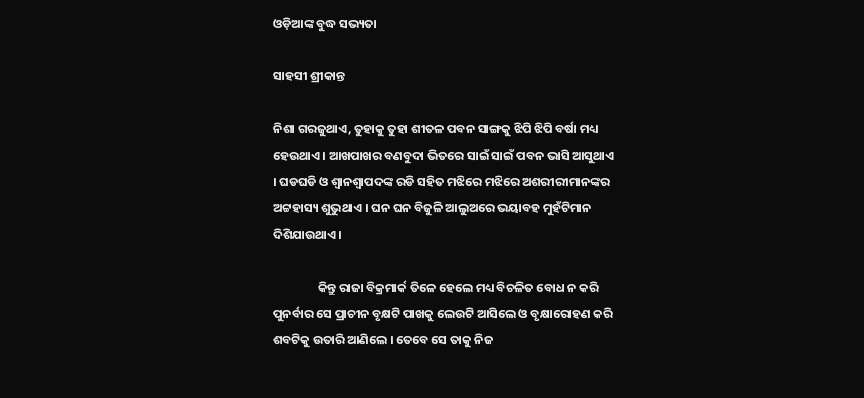ଓଡ଼ିଆଙ୍କ ବୁଦ୍ଧ ସଭ୍ୟତା

ସାହସୀ ଶ୍ରୀକାନ୍ତ

ନିଶା ଗରଜୁଥାଏ, ତୁହାକୁ ତୁହା ଶୀତଳ ପବନ ସାଙ୍ଗକୁ ଝିପି ଝିପି ବର୍ଷା ମଧ୍ୟ ହେଉଥାଏ । ଆଖପାଖର ବଣବୁଦା ଭିତରେ ସାଇଁ ସାଇଁ ପବନ ଭାସି ଆସୁଥାଏ । ଘଡଘଡି ଓ ଶ୍ୱାନଶ୍ୱାପଦଙ୍କ ରଡି ସହିତ ମଝିରେ ମଝିରେ ଅଶରୀରୀମାନଙ୍କର ଅଟ୍ଟହାସ୍ୟ ଶୁଭୁଥାଏ । ଘନ ଘନ ବିଜୁଳି ଆଲୁଅରେ ଭୟାବହ ମୁହଁଟିମାନ ଦିଶିଯାଉଥାଏ ।

                କିନ୍ତୁ ରାଜା ବିକ୍ରମାର୍କ ତିଳେ ହେଲେ ମଧ୍ୟ ବିଚଳିତ ବୋଧ ନ କରି ପୁନର୍ବାର ସେ ପ୍ରାଚୀନ ବୃକ୍ଷଟି ପାଖକୁ ଲେଉଟି ଆସିଲେ ଓ ବୃକ୍ଷାରୋହଣ କରି ଶବଟିକୁ ଉତାରି ଆଣିଲେ । ତେବେ ସେ ତାକୁ ନିଜ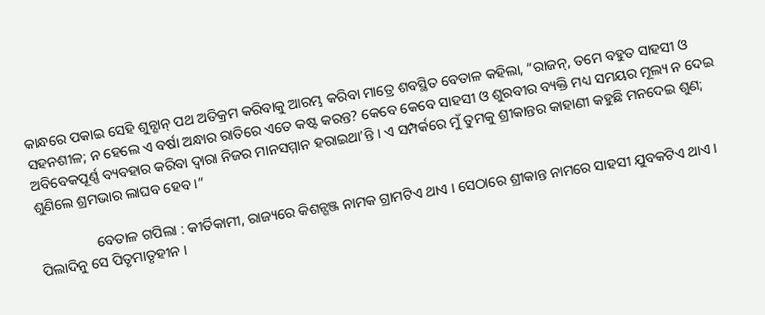କାନ୍ଧରେ ପକାଇ ସେହି ଶୁନ୍ଶାନ୍ ପଥ ଅତିକ୍ରମ କରିବାକୁ ଆରମ୍ଭ କରିବା ମାତ୍ରେ ଶବସ୍ଥିତ ବେତାଳ କହିଲା, “ରାଜନ୍, ତମେ ବହୁତ ସାହସୀ ଓ ସହନଶୀଳ; ନ ହେଲେ ଏ ବର୍ଷା ଅନ୍ଧାର ରାତିରେ ଏତେ କଷ୍ଟ କରନ୍ତ? କେବେ କେବେ ସାହସୀ ଓ ଶୁରବୀର ବ୍ୟକ୍ତି ମଧ୍ୟ ସମୟର ମୂଲ୍ୟ ନ ଦେଇ ଅବିବେକପୂର୍ଣ୍ଣ ବ୍ୟବହାର କରିବା ଦ୍ୱାରା ନିଜର ମାନସମ୍ମାନ ହରାଇଥା’ନ୍ତି । ଏ ସମ୍ପର୍କରେ ମୁଁ ତୁମକୁ ଶ୍ରୀକାନ୍ତର କାହାଣୀ କହୁଛି ମନଦେଇ ଶୁଣ; ଶୁଣିଲେ ଶ୍ରମଭାର ଲାଘବ ହେବ ।”

                ବେତାଳ ଗପିଲା : କୀର୍ତିକାମୀ, ରାଜ୍ୟରେ କିଶନ୍ଗଞ୍ଜ ନାମକ ଗ୍ରାମଟିଏ ଥାଏ । ସେଠାରେ ଶ୍ରୀକାନ୍ତ ନାମରେ ସାହସୀ ଯୁବକଟିଏ ଥାଏ । ପିଲାଦିନୁ ସେ ପିତୃମାତୃହୀନ ।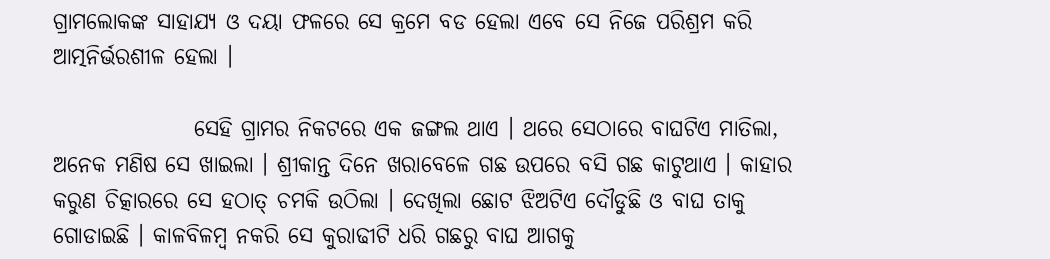ଗ୍ରାମଲୋକଙ୍କ ସାହାଯ୍ୟ ଓ ଦୟା ଫଳରେ ସେ କ୍ରମେ ବଡ ହେଲା ଏବେ ସେ ନିଜେ ପରିଶ୍ରମ କରି ଆତ୍ମନିର୍ଭରଶୀଳ ହେଲା ।

                ସେହି ଗ୍ରାମର ନିକଟରେ ଏକ ଜଙ୍ଗଲ ଥାଏ । ଥରେ ସେଠାରେ ବାଘଟିଏ ମାତିଲା, ଅନେକ ମଣିଷ ସେ ଖାଇଲା । ଶ୍ରୀକାନ୍ତ ଦିନେ ଖରାବେଳେ ଗଛ ଉପରେ ବସି ଗଛ କାଟୁଥାଏ । କାହାର କରୁଣ ଚିତ୍କାରରେ ସେ ହଠାତ୍ ଚମକି ଉଠିଲା । ଦେଖିଲା ଛୋଟ ଝିଅଟିଏ ଦୌଡୁଛି ଓ ବାଘ ତାକୁ ଗୋଡାଇଛି । କାଳବିଳମ୍ବ ନକରି ସେ କୁରାଢୀଟି ଧରି ଗଛରୁ ବାଘ ଆଗକୁ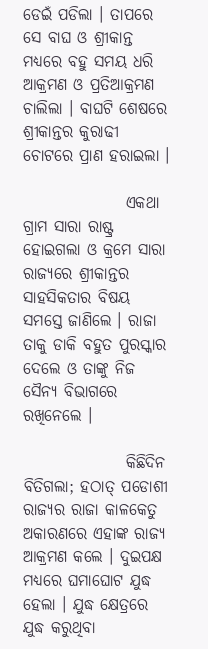ଡେଇଁ ପଡିଲା । ତାପରେ ସେ ବାଘ ଓ ଶ୍ରୀକାନ୍ତ ମଧ୍ୟରେ ବହୁ ସମୟ ଧରି ଆକ୍ରମଣ ଓ ପ୍ରତିଆକ୍ରମଣ ଚାଲିଲା । ବାଘଟି ଶେଷରେ ଶ୍ରୀକାନ୍ତର କୁରାଢୀ ଚୋଟରେ ପ୍ରାଣ ହରାଇଲା ।

                ଏକଥା ଗ୍ରାମ ସାରା ରାଷ୍ଟ୍ର ହୋଇଗଲା ଓ କ୍ରମେ ସାରା ରାଜ୍ୟରେ ଶ୍ରୀକାନ୍ତର ସାହସିକତାର ବିଷୟ ସମସ୍ତେ ଜାଣିଲେ । ରାଜା ତାକୁ ଡାକି ବହୁତ ପୁରସ୍କାର ଦେଲେ ଓ ତାଙ୍କୁ ନିଜ ସୈନ୍ୟ ବିଭାଗରେ ରଖିନେଲେ ।

                କିଛିଦିନ ବିତିଗଲା; ହଠାତ୍ ପଡୋଶୀ ରାଜ୍ୟର ରାଜା କାଳକେତୁ ଅକାରଣରେ ଏହାଙ୍କ ରାଜ୍ୟ ଆକ୍ରମଣ କଲେ । ଦୁଇପକ୍ଷ ମଧ୍ୟରେ ଘମାଘୋଟ ଯୁଦ୍ଧ ହେଲା । ଯୁଦ୍ଧ କ୍ଷେତ୍ରରେ ଯୁଦ୍ଧ କରୁଥିବା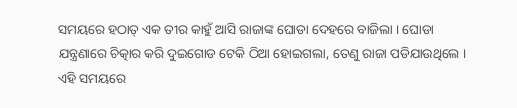ସମୟରେ ହଠାତ୍ ଏକ ତୀର କାହୁଁ ଆସି ରାଜାଙ୍କ ଘୋଡା ଦେହରେ ବାଜିଲା । ଘୋଡା ଯନ୍ତ୍ରଣାରେ ଚିତ୍କାର କରି ଦୁଇଗୋଡ ଟେକି ଠିଆ ହୋଇଗଲା, ତେଣୁ ରାଜା ପଡିଯାଉଥିଲେ । ଏହି ସମୟରେ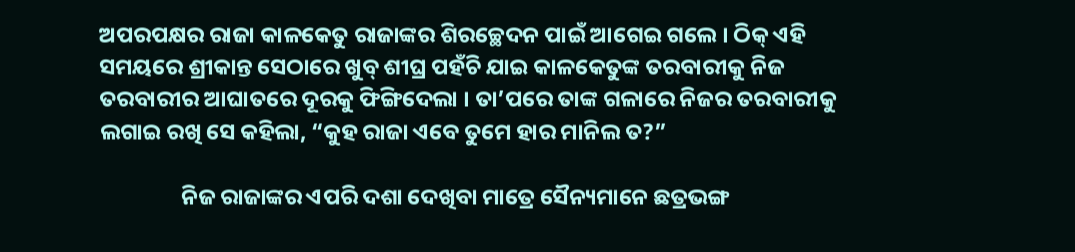ଅପରପକ୍ଷର ରାଜା କାଳକେତୁ ରାଜାଙ୍କର ଶିରଚ୍ଛେଦନ ପାଇଁ ଆଗେଇ ଗଲେ । ଠିକ୍ ଏହି ସମୟରେ ଶ୍ରୀକାନ୍ତ ସେଠାରେ ଖୁବ୍ ଶୀଘ୍ର ପହଁଚି ଯାଇ କାଳକେତୁଙ୍କ ତରବାରୀକୁ ନିଜ ତରବାରୀର ଆଘାତରେ ଦୂରକୁ ଫିଙ୍ଗିଦେଲା । ତା’ପରେ ତାଙ୍କ ଗଳାରେ ନିଜର ତରବାରୀକୁ ଲଗାଇ ରଖି ସେ କହିଲା, “କୁହ ରାଜା ଏବେ ତୁମେ ହାର ମାନିଲ ତ?”

                ନିଜ ରାଜାଙ୍କର ଏପରି ଦଶା ଦେଖିବା ମାତ୍ରେ ସୈନ୍ୟମାନେ ଛତ୍ରଭଙ୍ଗ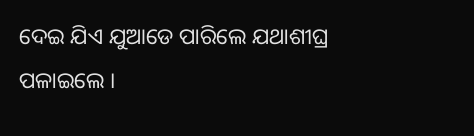ଦେଇ ଯିଏ ଯୁଆଡେ ପାରିଲେ ଯଥାଶୀଘ୍ର ପଳାଇଲେ ।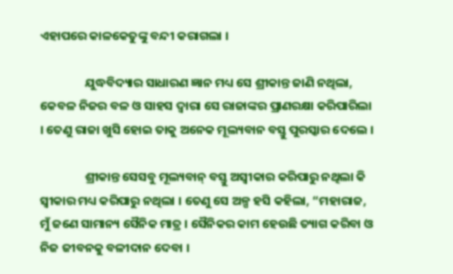ଏହାପରେ କାଳକେତୁଙ୍କୁ ବନ୍ଦୀ କରାଗଲା ।

                ଯୁଦ୍ଧବିଦ୍ୟାର ସାଧାରଣ ଜ୍ଞାନ ମଧ୍ୟ ସେ ଶ୍ରୀକାନ୍ତ ଜାଣି ନଥିଲା, କେବଳ ନିଜର ବଳ ଓ ସାହସ ଦ୍ୱାରା ସେ ରାଜାଙ୍କର ପ୍ରାଣରକ୍ଷା କରିପାରିଲା । ତେଣୁ ରାଜା ଖୁସି ହୋଇ ତାକୁ ଅନେକ ମୂଲ୍ୟବାନ ବସ୍ତୁ ପୁରସ୍କାର ଦେଲେ ।

                ଶ୍ରୀକାନ୍ତ ସେସବୁ ମୂଲ୍ୟବାନ୍ ବସ୍ତୁ ଅସ୍ୱୀକାର କରିପାରୁ ନଥିଲା କି ସ୍ୱୀକାର ମଧ୍ୟ କରିପାରୁ ନଥିଲା । ତେଣୁ ସେ ଅଳ୍ପ ହସି କହିଲା, “ମହାରାଜ, ମୁଁ ଜଣେ ସାମାନ୍ୟ ସୈନିକ ମାତ୍ର । ସୈନିକର କାମ ହେଉଛି ତ୍ୟାଗ କରିବା ଓ ନିଜ ଜୀବନକୁ ବଳୀଦାନ ଦେବା ।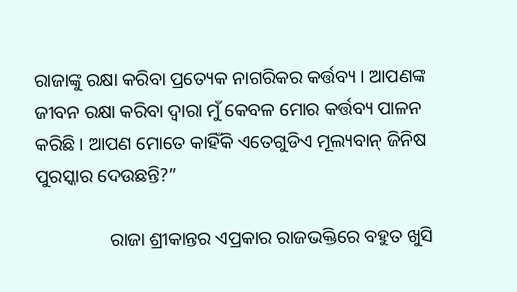ରାଜାଙ୍କୁ ରକ୍ଷା କରିବା ପ୍ରତ୍ୟେକ ନାଗରିକର କର୍ତ୍ତବ୍ୟ । ଆପଣଙ୍କ ଜୀବନ ରକ୍ଷା କରିବା ଦ୍ୱାରା ମୁଁ କେବଳ ମୋର କର୍ତ୍ତବ୍ୟ ପାଳନ କରିଛି । ଆପଣ ମୋତେ କାହିଁକି ଏତେଗୁଡିଏ ମୂଲ୍ୟବାନ୍ ଜିନିଷ ପୁରସ୍କାର ଦେଉଛନ୍ତି?”

                ରାଜା ଶ୍ରୀକାନ୍ତର ଏପ୍ରକାର ରାଜଭକ୍ତିରେ ବହୁତ ଖୁସି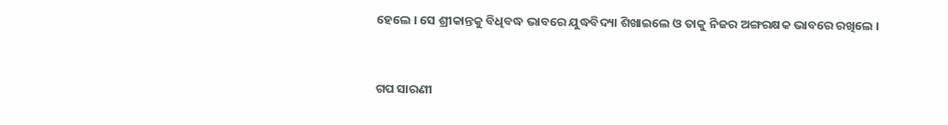ହେଲେ । ସେ ଶ୍ରୀକାନ୍ତକୁ ବିଧିବଦ୍ଧ ଭାବରେ ଯୁଦ୍ଧବିଦ୍ୟା ଶିଖାଇଲେ ଓ ତାକୁ ନିଜର ଅଙ୍ଗରକ୍ଷକ ଭାବରେ ରଖିଲେ ।


ଗପ ସାରଣୀ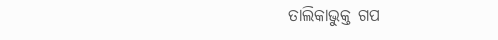ତାଲିକାଭୁକ୍ତ ଗପ